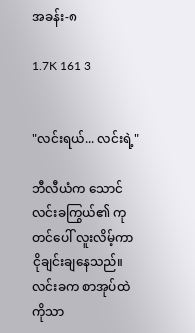အခန်း-၈

1.7K 161 3


"လင်းရယ်... လင်းရဲ့"

ဘီလီယံက သောင်လင်းခကြွယ်၏ ကုတင်ပေါ် လူးလိမ့်ကာ ငိုချင်းချနေသည်။ လင်းခက စာအုပ်ထဲကိုသာ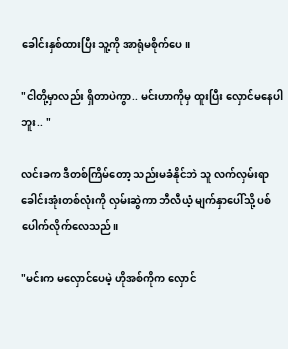ခေါင်းနှစ်ထားပြီး သူ့ကို အာရုံမစိုက်ပေ။

"ငါတို့မှာလည်း ရှိတာပဲကွာ.. မင်းဟာကိုမှ ထူးပြီး လှောင်မနေပါဘူး.. "

လင်းခက ဒီတစ်ကြိမ်တော့ သည်းမခံနိုင်ဘဲ သူ လက်လှမ်းရာ ခေါင်းအုံးတစ်လုံးကို လှမ်းဆွဲကာ ဘီလီယံ့ မျက်နှာပေါ်သို့ ပစ်ပေါက်လိုက်လေသည်။

"မင်းက မလှောင်ပေမဲ့ ဟိုအစ်ကိုက လှောင်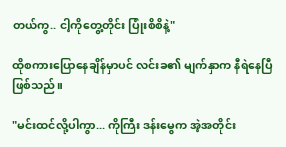တယ်ကွ.. ငါ့ကိုတွေ့တိုင်း ပြုံးစိစိနဲ့"

ထိုစကားပြောနေချိန်မှာပင် လင်းခ၏ မျက်နှာက နီရဲနေပြီ ဖြစ်သည်။

"မင်းထင်လို့ပါကွာ... ကိုကြီး ဒန်းမွေက အဲ့အတိုင်း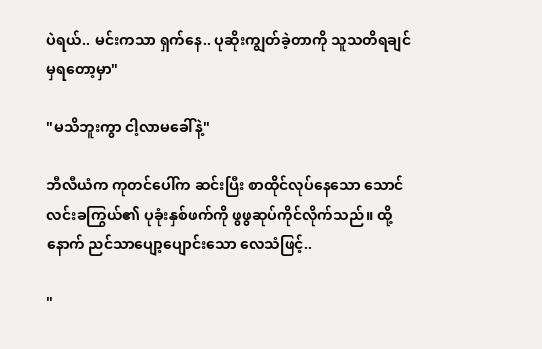ပဲရယ်.. မင်းကသာ ရှက်နေ.. ပုဆိုးကျွတ်ခဲ့တာကို သူသတိရချင်မှရတော့မှာ"

"မသိဘူးကွာ ငါ့လာမခေါ်နဲ့"

ဘီလီယံက ကုတင်ပေါ်က ဆင်းပြီး စာထိုင်လုပ်နေသော သောင်လင်းခကြွယ်၏ ပုခုံးနှစ်ဖက်ကို ဖွဖွဆုပ်ကိုင်လိုက်သည်။ ထို့နောက် ညင်သာပျော့ပျောင်းသော လေသံဖြင့်..

"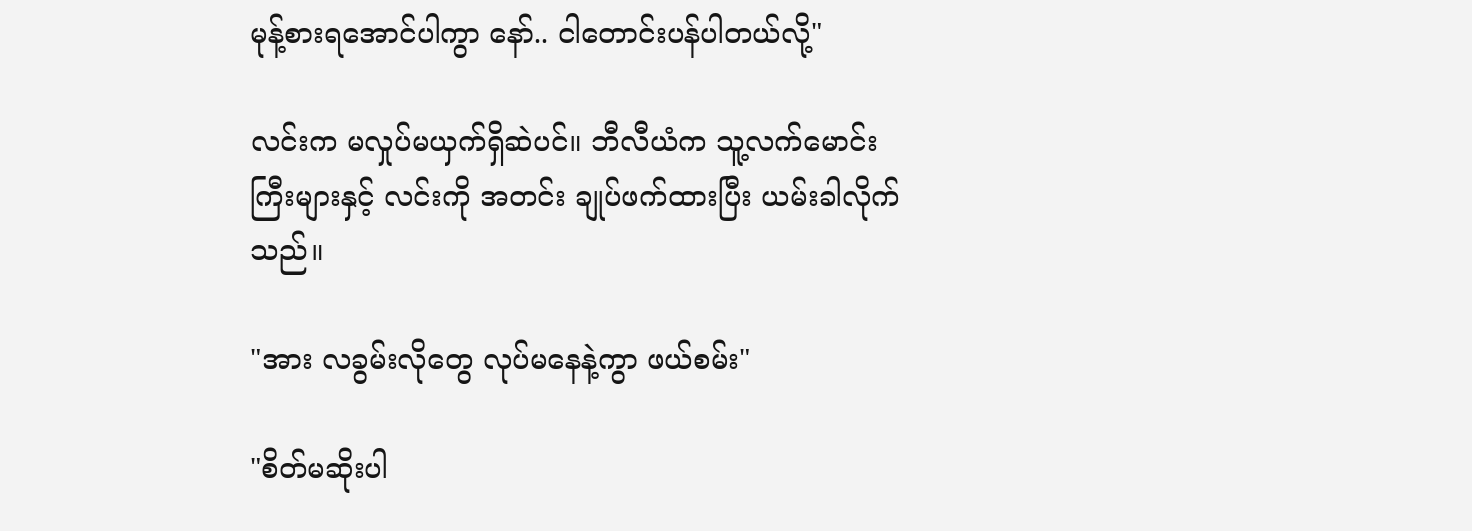မုန့်စားရအောင်ပါကွာ နော်.. ငါတောင်းပန်ပါတယ်လို့"

လင်းက မလှုပ်မယှက်ရှိဆဲပင်။ ဘီလီယံက သူ့လက်မောင်းကြီးများနှင့် လင်းကို အတင်း ချုပ်ဖက်ထားပြီး ယမ်းခါလိုက်သည်။

"အား လခွမ်းလိုတွေ လုပ်မနေနဲ့ကွာ ဖယ်စမ်း"

"စိတ်မဆိုးပါ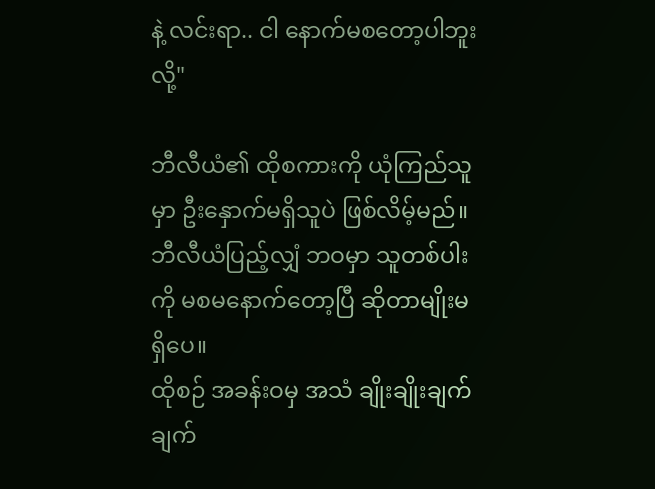နဲ့ လင်းရာ.. ငါ နောက်မစတော့ပါဘူးလို့"

ဘီလီယံ၏ ထိုစကားကို ယုံကြည်သူမှာ ဦးနှောက်မရှိသူပဲ ဖြစ်လိမ့်မည်။ ဘီလီယံပြည့်လျှံ ဘဝမှာ သူတစ်ပါးကို မစမနောက်တော့ပြီ ဆိုတာမျိုးမရှိပေ။
ထိုစဉ် အခန်းဝမှ အသံ ချိုးချိုးချက်ချက်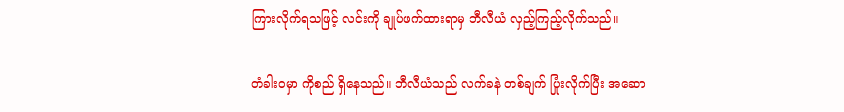ကြားလိုက်ရသဖြင့် လင်းကို ချုပ်ဖက်ထားရာမှ ဘီလီယံ လှည့်ကြည့်လိုက်သည်။

တံခါးဝမှာ ကိုစည် ရှိနေသည်။ ဘီလီယံသည် လက်ခနဲ တစ်ချက် ပြုံးလိုက်ပြီး အဆော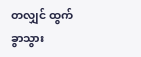တလျှင် ထွက်ခွာသွား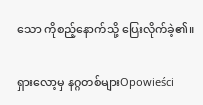သော ကိုစည့်နောက်သို့ ပြေးလိုက်ခဲ့၏။

ရှားလော့မှ နဂ္ဂတစ်များOpowieści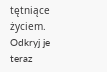tętniące życiem. Odkryj je teraz